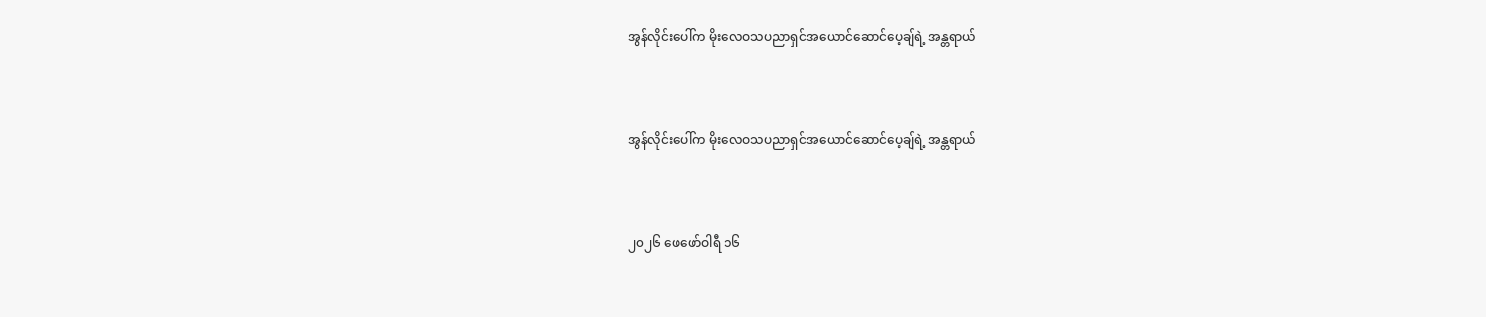အွန်လိုင်းပေါ်က မိုးလေဝသပညာရှင်အယောင်ဆောင်ပေ့ချ်ရဲ့ အန္တရာယ်



အွန်လိုင်းပေါ်က မိုးလေဝသပညာရှင်အယောင်ဆောင်ပေ့ချ်ရဲ့ အန္တရာယ်



၂၀၂၆ ဖေဖော်ဝါရီ ၁၆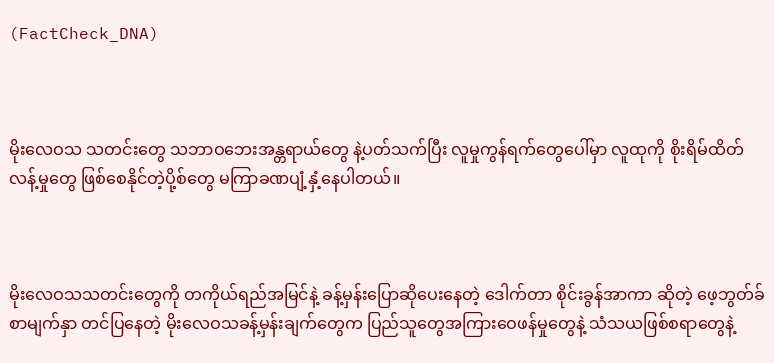(FactCheck_DNA)



မိုးလေဝသ သတင်းတွေ သဘာဝဘေးအန္တရာယ်တွေ နဲ့ပတ်သက်ပြီး လူမှုကွန်ရက်တွေပေါ်မှာ လူထုကို စိုးရိမ်ထိတ်လန့်မှုတွေ ဖြစ်စေနိုင်တဲ့ပို့စ်တွေ မကြာခဏပျံ့နှံ့နေပါတယ်။



မိုးလေဝသသတင်းတွေကို တကိုယ်ရည်အမြင်နဲ့ ခန့်မှန်းပြောဆိုပေးနေတဲ့ ဒေါက်တာ စိုင်းခွန်အာကာ ဆိုတဲ့ ဖေ့ဘွတ်ခ်စာမျက်နှာ တင်ပြနေတဲ့ မိုးလေဝသခန့်မှန်းချက်တွေက ပြည်သူတွေအကြားဝေဖန်မှုတွေနဲ့ သံသယဖြစ်စရာတွေနဲ့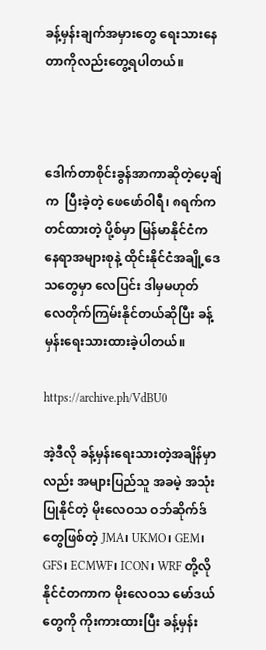ခန့်မှန်းချက်အမှားတွေ ရေးသားနေတာကိုလည်းတွေ့ရပါတယ်။



ဒေါက်တာစိုင်းခွန်အာကာဆိုတဲ့ပေ့ချ်က  ပြီးခဲ့တဲ့ ဖေဖော်ဝါရီ၊ ၈ရက်က တင်ထားတဲ့ ပို့စ်မှာ မြန်မာနိုင်ငံက နေရာအများစုနဲ့ ထိုင်းနိုင်ငံအချို့ဒေသတွေမှာ လေပြင်း ဒါမှမဟုတ် လေတိုက်ကြမ်းနိုင်တယ်ဆိုပြီး ခန့်မှန်းရေးသားထားခဲ့ပါတယ်။

https://archive.ph/VdBU0

အဲ့ဒီလို ခန့်မှန်းရေးသားတဲ့အချိန်မှာလည်း အများပြည်သူ အခမဲ့ အသုံးပြုနိုင်တဲ့ မိုးလေဝသ ဝဘ်ဆိုက်ဒ်တွေဖြစ်တဲ့ JMA၊ UKMO၊ GEM၊ GFS၊ ECMWF၊ ICON၊ WRF တို့လို နိုင်ငံတကာက မိုးလေဝသ မော်ဒယ်တွေကို ကိုးကားထားပြီး ခန့်မှန်း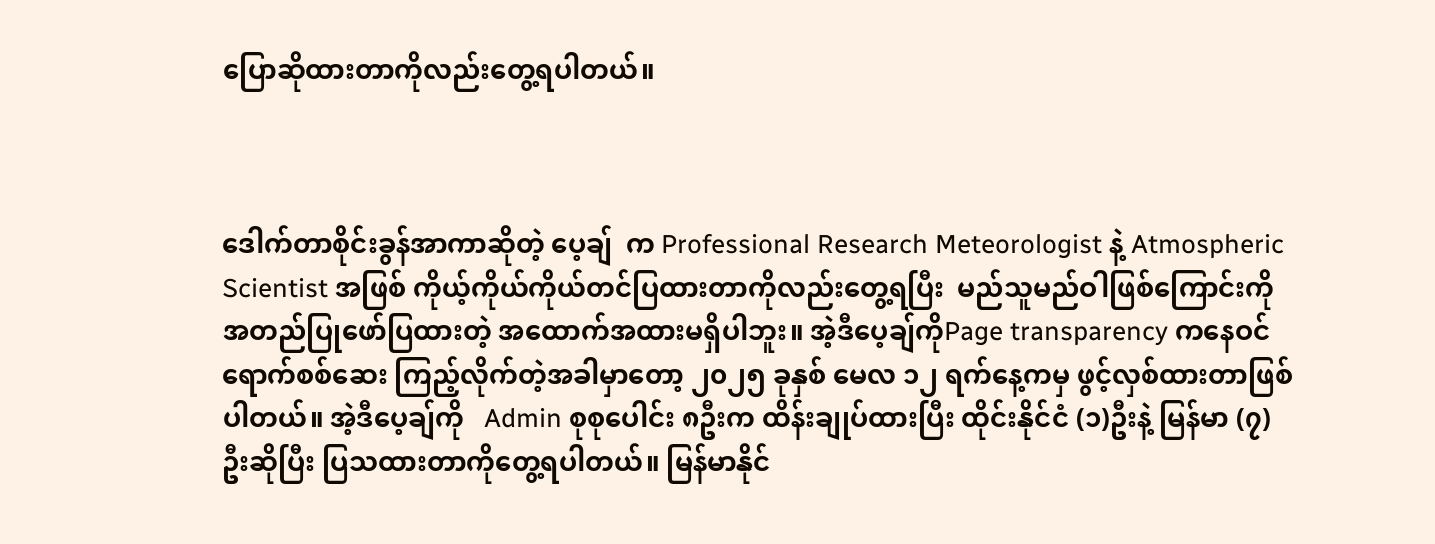ပြောဆိုထားတာကိုလည်းတွေ့ရပါတယ်။



ဒေါက်တာစိုင်းခွန်အာကာဆိုတဲ့ ပေ့ချ်  က Professional Research Meteorologist နဲ့ Atmospheric Scientist အဖြစ် ကိုယ့်ကိုယ်ကိုယ်တင်ပြထားတာကိုလည်းတွေ့ရပြီး  မည်သူမည်ဝါဖြစ်ကြောင်းကို အတည်ပြုဖော်ပြထားတဲ့ အထောက်အထားမရှိပါဘူး။ အဲ့ဒီပေ့ချ်ကိုPage transparency ကနေဝင်ရောက်စစ်ဆေး ကြည့်လိုက်တဲ့အခါမှာတော့ ၂၀၂၅ ခုနှစ် မေလ ၁၂ ရက်နေ့ကမှ ဖွင့်လှစ်ထားတာဖြစ်ပါတယ်။ အဲ့ဒီပေ့ချ်ကို   Admin စုစုပေါင်း ၈ဦးက ထိန်းချုပ်ထားပြီး ထိုင်းနိုင်ငံ (၁)ဦးနဲ့ မြန်မာ (၇) ဦးဆိုပြီး ပြသထားတာကိုတွေ့ရပါတယ်။ မြန်မာနိုင်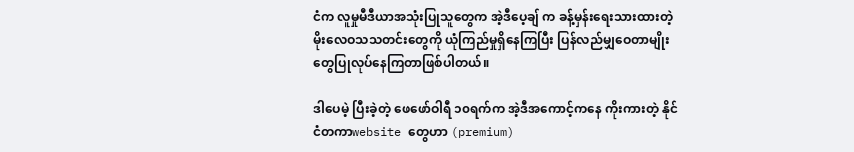ငံက လူမှုမီဒီယာအသုံးပြုသူတွေက အဲ့ဒီပေ့ချ် က ခန့်မှန်းရေးသားထားတဲ့ မိုးလေဝသသတင်းတွေကို ယုံကြည်မှုရှိနေကြပြီး ပြန်လည်မျှဝေတာမျိုးတွေပြုလုပ်နေကြတာဖြစ်ပါတယ်။

ဒါပေမဲ့ ပြီးခဲ့တဲ့ ဖေဖော်ဝါရီ ၁၀ရက်က အဲ့ဒီအကောင့်ကနေ ကိုးကားတဲ့ နိုင်ငံတကာwebsite တွေဟာ (premium)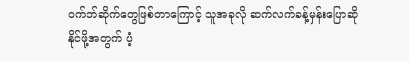ဝက်ဘ်ဆိုက်တွေဖြစ်တာကြောင့် သူအခုလို ဆက်လက်ခန့်မှန်းပြောဆိုနိုင်ဖို့အတွက် ပံ့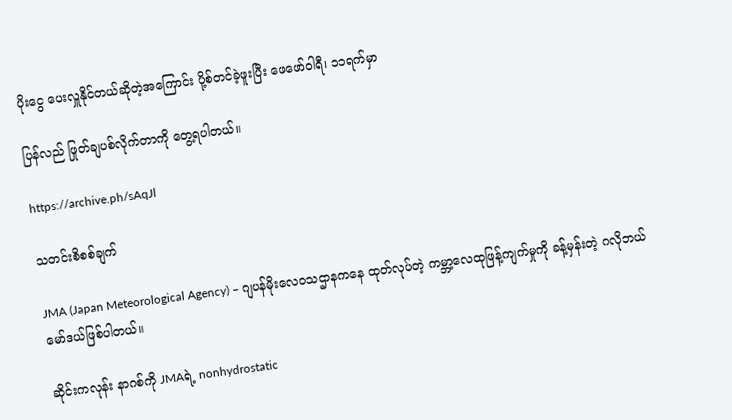ပိုးငွေ ပေးလှူနိုင်တယ်ဆိုတဲ့အကြောင်း ပို့စ်တင်ခဲ့ဖူးပြီး ဖေဖော်ဝါရီ၊ ၁၁ရက်မှာ

ပြန်လည် ဖြုတ်ချပစ်လိုက်တာကို တွေ့ရပါတယ်။

https://archive.ph/sAqJl

သတင်းစိစစ်ချက်

JMA (Japan Meteorological Agency) – ဂျပန်မိုးလေဝသဌာနကနေ ထုတ်လုပ်တဲ့ ကမ္ဘာ့လေထုဖြန့်ကျက်မှုကို ခန့်မှန်းတဲ့ ဂလိုဘယ်မော်ဒယ်ဖြစ်ပါတယ်။

ဆိုင်းကလုန်း နာဂစ်ကို JMAရဲ့ nonhydrostatic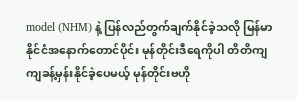model (NHM) နဲ့ ပြန်လည်တွက်ချက်နိုင်ခဲ့သလို မြန်မာနိုင်ငံအနောက်တောင်ပိုင်း မုန်တိုင်းဒီရေကိုပါ တိတိကျကျခန့်မှန်းနိုင်ခဲ့ပေမယ့် မုန်တိုင်းဗဟို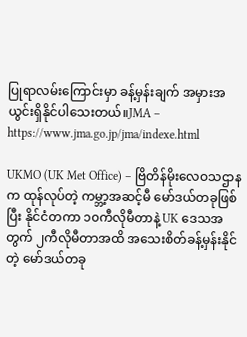ပြုရာလမ်းကြောင်းမှာ ခန့်မှန်းချက် အမှားအယွင်းရှိနိုင်ပါသေးတယ်။JMA – https://www.jma.go.jp/jma/indexe.html

UKMO (UK Met Office) – ဗြိတိန်မိုးလေဝသဌာနက ထုန်လုပ်တဲ့ ကမ္ဘာ့အဆင့်မီ မော်ဒယ်တခုဖြစ်ပြီး နိုင်ငံတကာ ၁၀ကီလိုမီတာနဲ့ UK ဒေသအတွက် ၂ကီလိုမီတာအထိ အသေးစိတ်ခန့်မှန်းနိုင်တဲ့ မော်ဒယ်တခု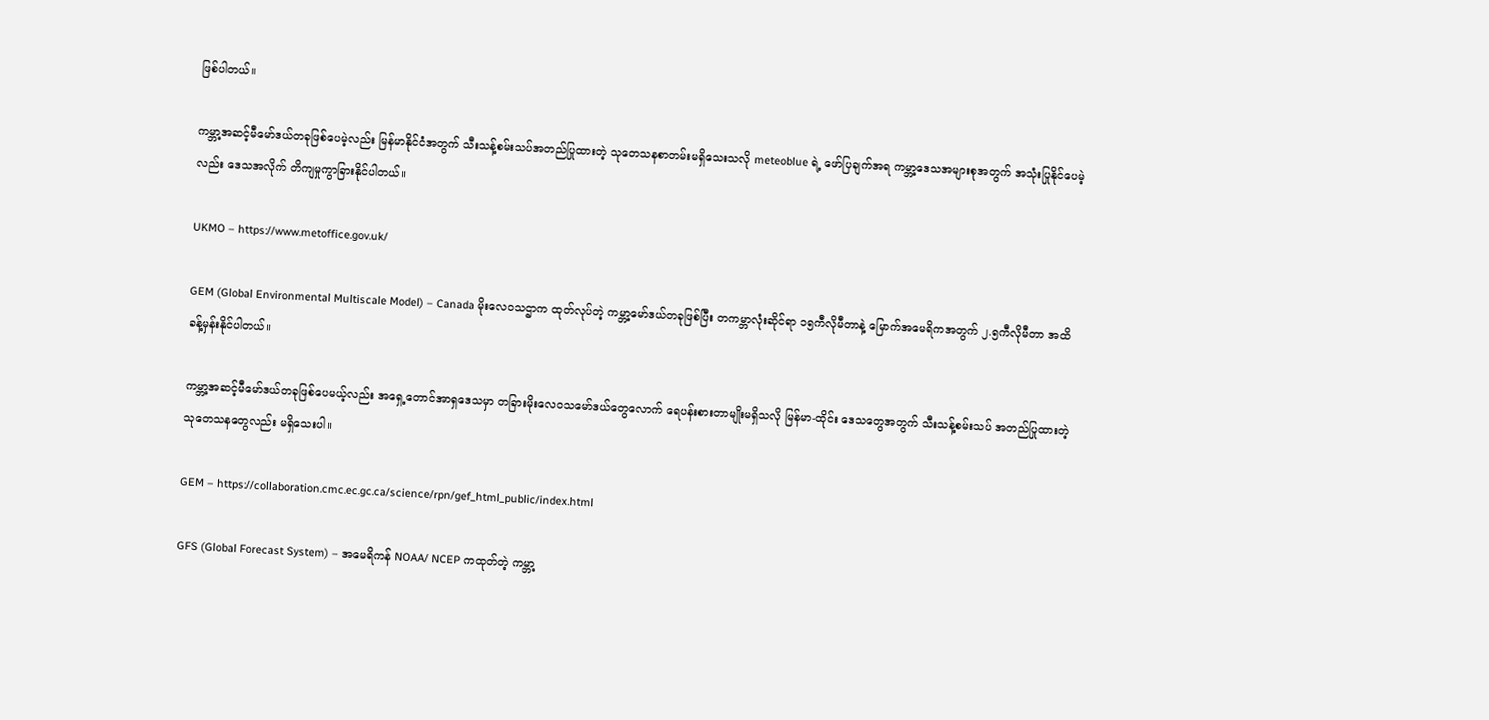ဖြစ်ပါတယ်။

ကမ္ဘာ့အဆင့်မီမော်ဒယ်တခုဖြစ်ပေမဲ့လည်း မြန်မာနိုင်ငံအတွက် သီးသန့်စမ်းသပ်အတည်ပြုထားတဲ့ သုတေသနစာတမ်းမရှိသေးသလို meteoblue ရဲ့ ဖော်ပြချက်အရ ကမ္ဘာ့ဒေသအများစုအတွက် အသုံးပြုနိုင်ပေမဲ့လည်း ဒေသအလိုက် တိကျမှုကွာခြားနိုင်ပါတယ်။

UKMO – https://www.metoffice.gov.uk/

GEM (Global Environmental Multiscale Model) – Canada မိုးလေဝသဌာက ထုတ်လုပ်တဲ့ ကမ္ဘာ့မော်ဒယ်တခုဖြစ်ပြီး တကမ္ဘာလုံးဆိုင်ရာ ၁၅ကီလိုမီတာနဲ့ မြောက်အမေရိကအတွက် ၂.၅ကီလိုမီတာ အထိ ခန့်မှန်းနိုင်ပါတယ်။

ကမ္ဘာ့အဆင့်မီမော်ဒယ်တခုဖြစ်ပေမယ့်လည်း အရှေ့တောင်အာရှဒေသမှာ တခြားမိုးလေဝသမော်ဒယ်တွေလောက် ရေပန်းစားတာမျိုးမရှိသလို မြန်မာ-ထိုင်း ဒေသတွေအတွက် သီးသန့်စမ်းသပ် အတည်ပြုထားတဲ့ သုတေသနတွေလည်း မရှိသေးပါ။

GEM – https://collaboration.cmc.ec.gc.ca/science/rpn/gef_html_public/index.html

GFS (Global Forecast System) – အမေရိကန် NOAA/ NCEP ကထုတ်တဲ့ ကမ္ဘာ့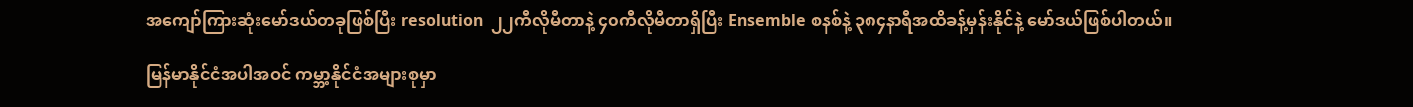အကျော်ကြားဆုံးမော်ဒယ်တခုဖြစ်ပြီး resolution  ၂၂ကီလိုမီတာနဲ့ ၄၀ကီလိုမီတာရှိပြီး Ensemble စနစ်နဲ့ ၃၈၄နာရီအထိခန့်မှန်းနိုင်နဲ့ မော်ဒယ်ဖြစ်ပါတယ်။

မြန်မာနိုင်ငံအပါအဝင် ကမ္ဘာ့နိုင်ငံအများစုမှာ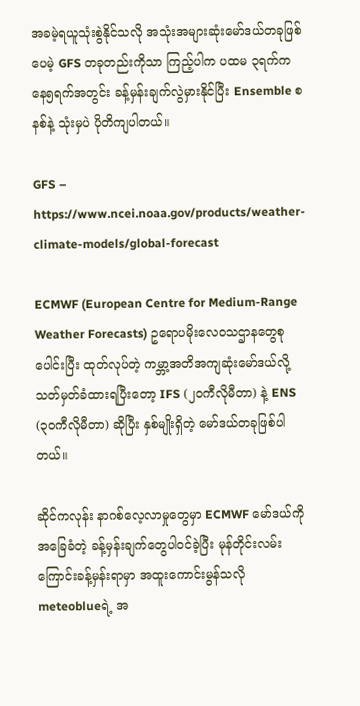အခမဲ့ရယူသုံးစွဲနိုင်သလို အသုံးအများဆုံးမော်ဒယ်တခုဖြစ်ပေမဲ့ GFS တခုတည်းကိုသာ ကြည့်ပါက ပထမ ၃ရက်ကနေ၅ရက်အတွင်း ခန့်မှန်းချက်လွဲမှားနိုင်ပြီး Ensemble စနစ်နဲ့ သုံးမှပဲ ပိုတိကျပါတယ်။

GFS – https://www.ncei.noaa.gov/products/weather-climate-models/global-forecast

ECMWF (European Centre for Medium-Range Weather Forecasts) ဥရောပမိုးလေဝသဌာနတွေစုပေါင်းပြီး ထုတ်လုပ်တဲ့ ကမ္ဘာ့အတိအကျဆုံးမော်ဒယ်လို့ သတ်မှတ်ခံထားရပြီးတော့ IFS (၂၀ကီလိုမီတာ) နဲ့ ENS (၃၀ကီလိုမီတာ) ဆိုပြီး နှစ်မျိုးရှိတဲ့ မော်ဒယ်တခုဖြစ်ပါတယ်။

ဆိုင်ကလုန်း နာဂစ်လေ့လာမှုတွေမှာ ECMWF မော်ဒယ်ကို အခြေခံတဲ့ ခန့်မှန်းချက်တွေပါဝင်ခဲ့ပြီး မုန်တိုင်းလမ်းကြောင်းခန့်မှန်းရာမှာ အထူးကောင်းမွန်သလို meteoblueရဲ့ အ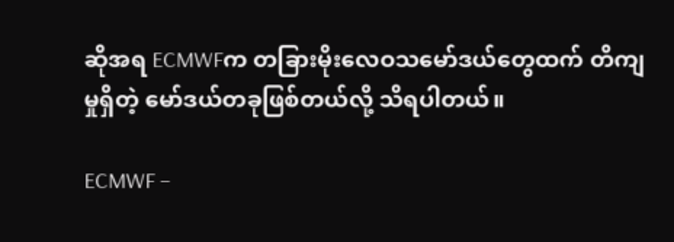ဆိုအရ ECMWFက တခြားမိုးလေဝသမော်ဒယ်တွေထက် တိကျမှုရှိတဲ့ မော်ဒယ်တခုဖြစ်တယ်လို့ သိရပါတယ်။

ECMWF –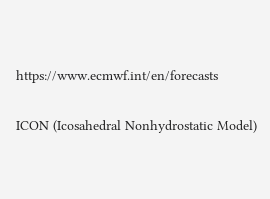https://www.ecmwf.int/en/forecasts

ICON (Icosahedral Nonhydrostatic Model)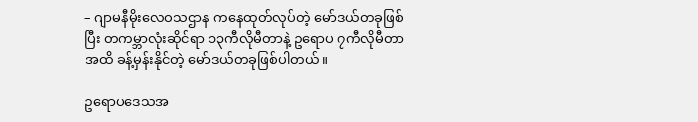– ဂျာမနီမိုးလေဝသဌာန ကနေထုတ်လုပ်တဲ့ မော်ဒယ်တခုဖြစ်ပြီး တကမ္ဘာလုံးဆိုင်ရာ ၁၃ကီလိုမီတာနဲ့ ဥရောပ ၇ကီလိုမီတာအထိ ခန့်မှန်းနိုင်တဲ့ မော်ဒယ်တခုဖြစ်ပါတယ်။

ဥရောပဒေသအ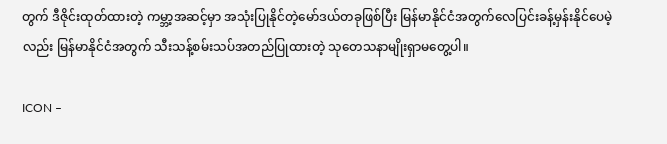တွက် ဒီဇိုင်းထုတ်ထားတဲ့ ကမ္ဘာ့အဆင့်မှာ အသုံးပြုနိုင်တဲ့မော်ဒယ်တခုဖြစ်ပြီး မြန်မာနိုင်ငံအတွက်လေပြင်းခန့်မှန်းနိုင်ပေမဲ့လည်း မြန်မာနိုင်ငံအတွက် သီးသန့်စမ်းသပ်အတည်ပြုထားတဲ့ သုတေသနာမျိုးရှာမတွေ့ပါ။

ICON –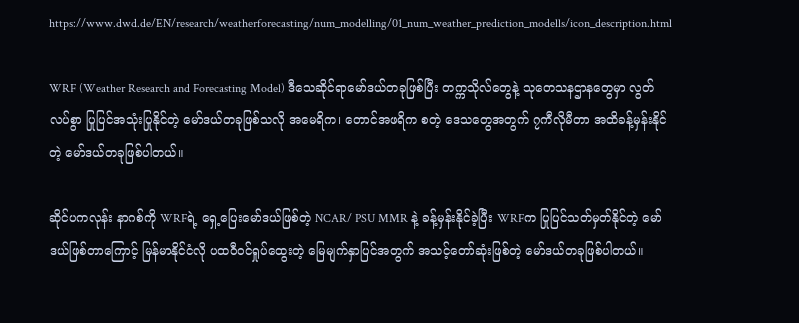https://www.dwd.de/EN/research/weatherforecasting/num_modelling/01_num_weather_prediction_modells/icon_description.html

WRF (Weather Research and Forecasting Model) ဒီသေဆိုင်ရာမော်ဒယ်တခုဖြစ်ပြီး တက္ကသိုလ်တွေနဲ့ သုတေသနဌာနတွေမှာ လွတ်လပ်စွာ ပြုပြင်အသုံးပြုနိုင်တဲ့ မော်ဒယ်တခုဖြစ်သလို အမေရိက၊ တောင်အဖရိက စတဲ့ ဒေသတွေအတွက် ၇ကီလိုမီတာ အထိခန့်မှန်းနိုင်တဲ့ မော်ဒယ်တခုဖြစ်ပါတယ်။

ဆိုင်ပကလုန်း နာဂစ်ကို WRFရဲ့ ရှေ့ပြေးမော်ဒယ်ဖြစ်တဲ့ NCAR/ PSU MMR နဲ့ ခန့်မှန်းနိုင်ခဲ့ပြီး WRFက ပြုပြင်သတ်မှတ်နိုင်တဲ့ မော်ဒယ်ဖြစ်တာကြောင့် မြန်မာနိုင်ငံလို ပထဝီဝင်ရှုပ်ထွေးတဲ့ မြေမျက်နှာပြင်အတွက် အသင့်တော်ဆုံးဖြစ်တဲ့ မော်ဒယ်တခုဖြစ်ပါတယ်။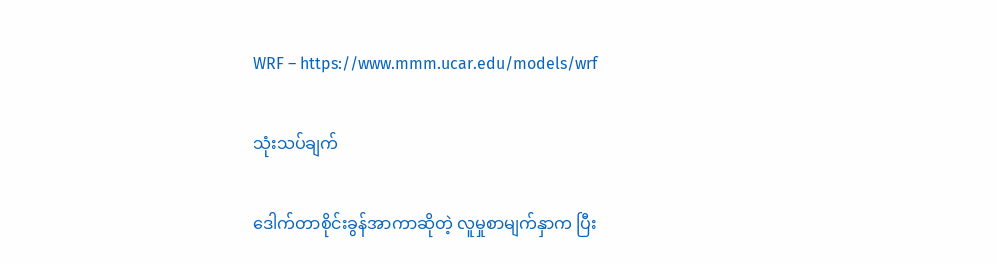WRF – https://www.mmm.ucar.edu/models/wrf

သုံးသပ်ချက်

ဒေါက်တာစိုင်းခွန်အာကာဆိုတဲ့ လူမှုစာမျက်နှာက ပြီး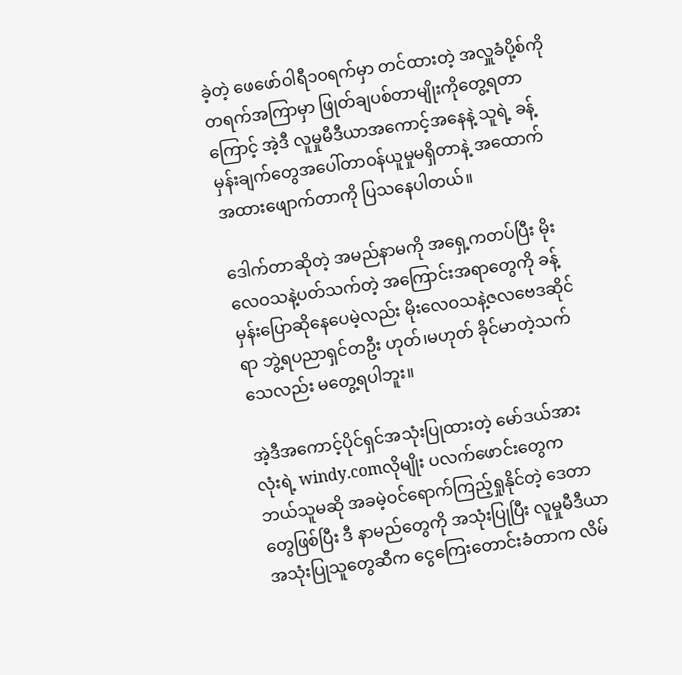ခဲ့တဲ့ ဖေဖော်ဝါရီ၁၀ရက်မှာ တင်ထားတဲ့ အလှူခံပို့စ်ကို တရက်အကြာမှာ ဖြုတ်ချပစ်တာမျိုးကိုတွေ့ရတာကြောင့် အဲ့ဒီ လူမှုမီဒီယာအကောင့်အနေနဲ့ သူရဲ့ ခန့်မှန်းချက်တွေအပေါ်တာဝန်ယူမှုမရှိတာနဲ့ အထောက်အထားဖျောက်တာကို ပြသနေပါတယ်။

ဒေါက်တာဆိုတဲ့ အမည်နာမကို အရှေ့ကတပ်ပြီး မိုးလေဝသနဲ့ပတ်သက်တဲ့ အကြောင်းအရာတွေကို ခန့်မှန်းပြောဆိုနေပေမဲ့လည်း မိုးလေဝသနဲ့ဇလဗေဒဆိုင်ရာ ဘွဲ့ရပညာရှင်တဦး ဟုတ်၊မဟုတ် ခိုင်မာတဲ့သက်သေလည်း မတွေ့ရပါဘူး။

အဲ့ဒီအကောင့်ပိုင်ရှင်အသုံးပြုထားတဲ့ မော်ဒယ်အားလုံးရဲ့ windy.comလိုမျိုး ပလက်ဖောင်းတွေက ဘယ်သူမဆို အခမဲ့ဝင်ရောက်ကြည့်ရှုနိုင်တဲ့ ဒေတာတွေဖြစ်ပြီး ဒီ နာမည်တွေကို အသုံးပြုပြီး လူမှုမီဒီယာအသုံးပြုသူတွေဆီက ငွေကြေးတောင်းခံတာက လိမ်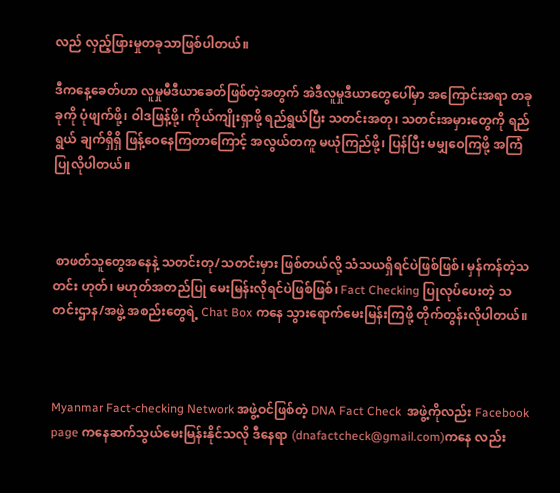လည် လှည့်ဖြားမှုတခုသာဖြစ်ပါတယ်။

ဒီကနေ့ခေတ်ဟာ လူမှုမီဒီယာခေတ်ဖြစ်တဲ့အတွက် အဲဒီလူမှုဒီယာတွေပေါ်မှာ အကြောင်းအရာ တခုခုကို ပုံဖျက်ဖို့၊ ဝါဒဖြန့်ဖို့၊ ကိုယ်ကျိုးရှာဖို့ ရည်ရွယ်ပြီး သတင်းအတု၊ သတင်းအမှားတွေကို ရည်ရွယ် ချက်ရှိရှိ ဖြန့်ဝေနေကြတာကြောင့် အလွယ်တကူ မယုံကြည်ဖို့၊ ပြန်ပြီး မမျှဝေကြဖို့ အကြံပြုလိုပါတယ်။



 စာဖတ်သူတွေအနေနဲ့ သတင်းတု/သတင်းမှား ဖြစ်တယ်လို့ သံသယရှိရင်ပဲဖြစ်ဖြစ်၊ မှန်ကန်တဲ့သတင်း ဟုတ်၊ မဟုတ်အတည်ပြု မေးမြန်းလိုရင်ပဲဖြစ်ဖြစ်၊ Fact Checking ပြုလုပ်ပေးတဲ့ သတင်းဌာန/အဖွဲ့ အစည်းတွေရဲ့ Chat Box ကနေ သွားရောက်မေးမြန်းကြဖို့ တိုက်တွန်းလိုပါတယ်။



Myanmar Fact-checking Network အဖွဲ့ဝင်ဖြစ်တဲ့ DNA Fact Check  အဖွဲ့ကိုလည်း Facebook page ကနေဆက်သွယ်မေးမြန်းနိုင်သလို ဒီနေရာ (dnafactcheck@gmail.com)ကနေ လည်း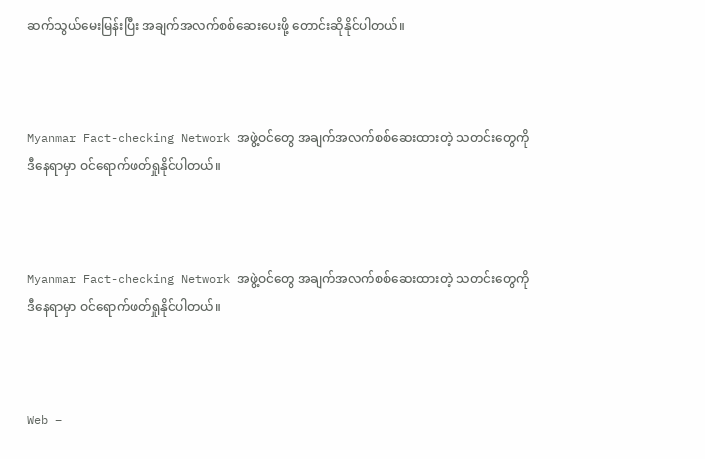ဆက်သွယ်မေးမြန်းပြီး အချက်အလက်စစ်ဆေးပေးဖို့ တောင်းဆိုနိုင်ပါတယ်။



Myanmar Fact-checking Network အဖွဲ့ဝင်တွေ အချက်အလက်စစ်ဆေးထားတဲ့ သတင်းတွေကို ဒီနေရာမှာ ဝင်ရောက်ဖတ်ရှုနိုင်ပါတယ်။



Myanmar Fact-checking Network အဖွဲ့ဝင်တွေ အချက်အလက်စစ်ဆေးထားတဲ့ သတင်းတွေကို ဒီနေရာမှာ ဝင်ရောက်ဖတ်ရှုနိုင်ပါတယ်။



Web –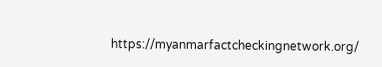https://myanmarfactcheckingnetwork.org/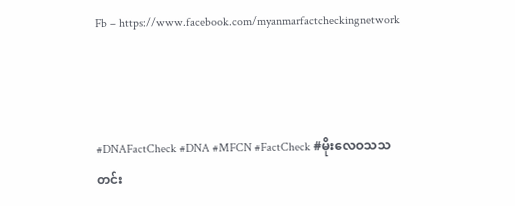Fb – https://www.facebook.com/myanmarfactcheckingnetwork



#DNAFactCheck #DNA #MFCN #FactCheck #မိုးလေဝသသတင်း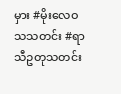မှား #မိုးလေဝသသတင်း #ရာသီဥတုသတင်း